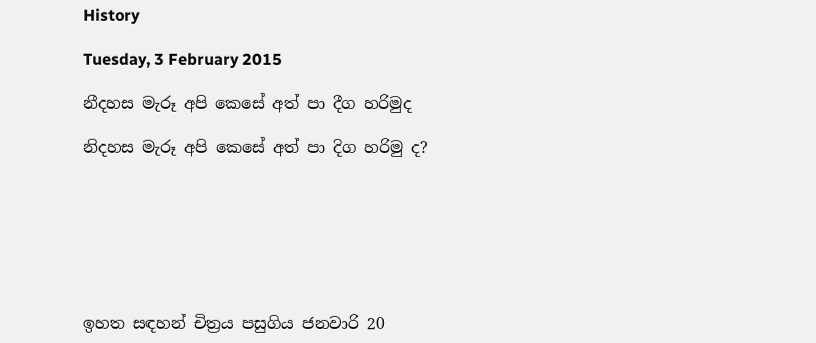History

Tuesday, 3 February 2015

නීදහස මැරූ අපි කෙසේ අත් පා දීග හරිමුද

නිදහස මැරූ අපි කෙසේ අත් පා දිග හරිමු ද?







ඉහත සඳහන් චිත්‍රය පසුගිය ජනවාරි 20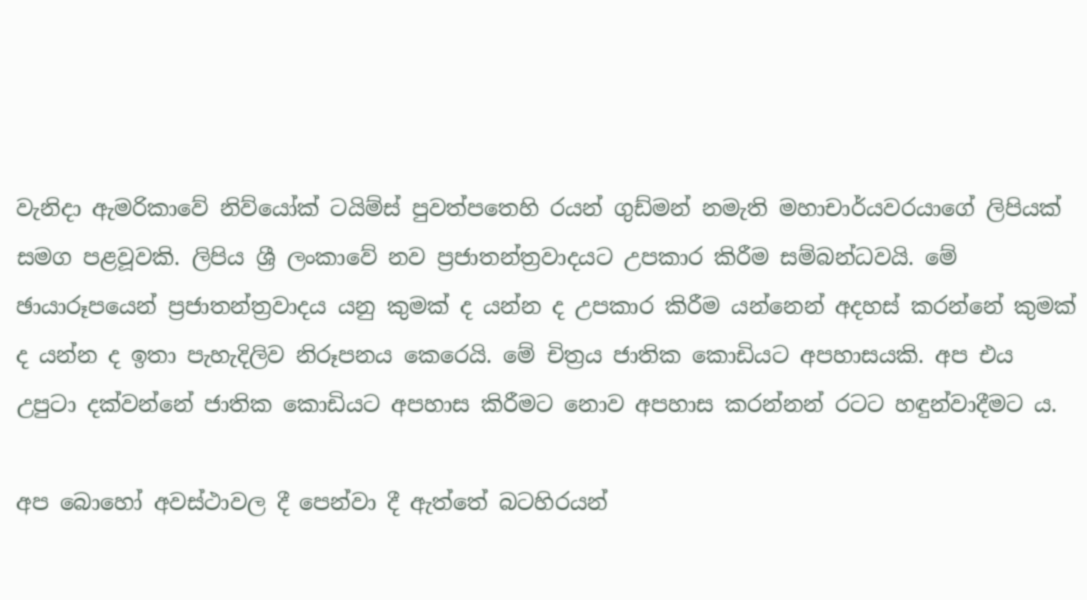වැනිදා ඇමරිකාවේ නිව්යෝක් ටයිම්ස් පුවත්පතෙහි රයන් ගුඩ්මන් නමැති මහාචාර්යවරයාගේ ලිපියක් සමග පළවූවකි. ලිපිය ශ්‍රී ලංකාවේ නව ප්‍රජාතන්ත්‍රවාදයට උපකාර කිරීම සම්බන්ධවයි. මේ ඡායාරූපයෙන් ප්‍රජාතන්ත්‍රවාදය යනු කුමක් ද යන්න ද උපකාර කිරීම යන්නෙන් අදහස් කරන්නේ කුමක් ද යන්න ද ඉතා පැහැදිලිව නිරූපනය කෙරෙයි. මේ චිත්‍රය ජාතික කොඩියට අපහාසයකි. අප එය උපුටා දක්වන්නේ ජාතික කොඩියට අපහාස කිරීමට නොව අපහාස කරන්නන් රටට හඳුන්වාදීමට ය.

අප බොහෝ අවස්ථාවල දී පෙන්වා දී ඇත්තේ බටහිරයන්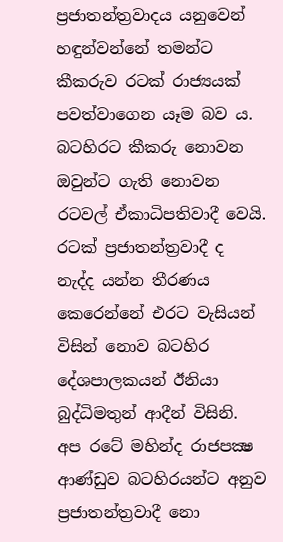ප්‍රජාතන්ත්‍රවාදය යනුවෙන් හඳුන්වන්නේ තමන්ට කීකරුව රටක් රාජ්‍යයක් පවත්වාගෙන යෑම බව ය. බටහිරට කීකරු නොවන ඔවුන්ට ගැති නොවන රටවල් ඒකාධිපතිවාදී වෙයි. රටක් ප්‍රජාතන්ත්‍රවාදී ද නැද්ද යන්න තීරණය කෙරෙන්නේ එරට වැසියන් විසින් නොව බටහිර දේශපාලකයන් ඊනියා බුද්ධිමතුන් ආදීන් විසිනි. අප රටේ මහින්ද රාජපක්‍ෂ ආණ්ඩුව බටහිරයන්ට අනුව ප්‍රජාතන්ත්‍රවාදී නො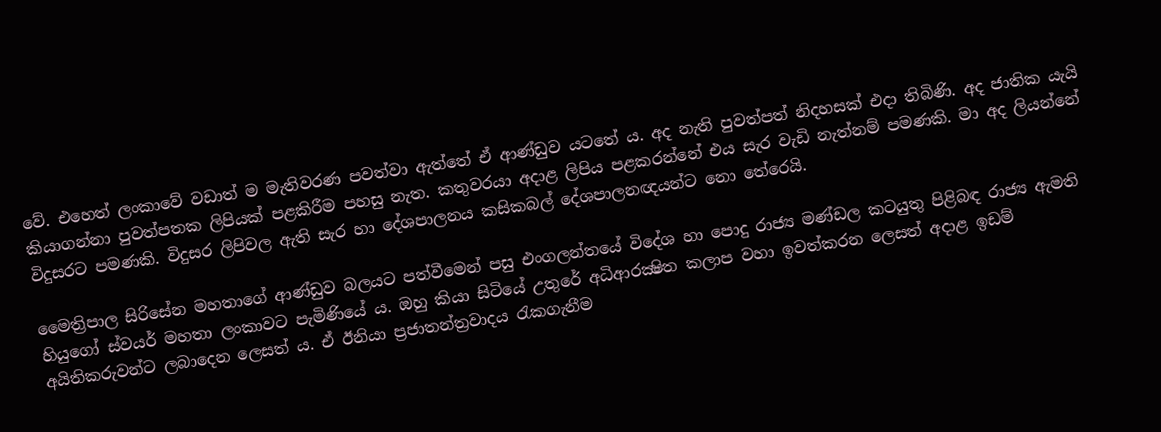වේ. එහෙත් ලංකාවේ වඩාත් ම මැතිවරණ පවත්වා ඇත්තේ ඒ ආණ්ඩුව යටතේ ය. අද නැති පුවත්පත් නිදහසක් එදා තිබිණි. අද ජාතික යැයි කියාගන්නා පුවත්පතක ලිපියක් පළකිරීම පහසු නැත. කතුවරයා අදාළ ලිපිය පළකරන්නේ එය සැර වැඩි නැත්නම් පමණකි. මා අද ලියන්නේ විදුසරට පමණකි. විදුසර ලිපිවල ඇති සැර හා දේශපාලනය කසිකබල් දේශපාලනඥයන්ට නො තේරෙයි.

මෛත්‍රිපාල සිරිසේන මහතාගේ ආණ්ඩුව බලයට පත්වීමෙන් පසු එංගලන්තයේ විදේශ හා පොදු රාජ්‍ය මණ්ඩල කටයුතු පිළිබඳ රාජ්‍ය ඇමති හියුගෝ ස්වයර් මහතා ලංකාවට පැමිණියේ ය. ඔහු කියා සිටියේ උතුරේ අධිආරක්‍ෂිත කලාප වහා ඉවත්කරන ලෙසත් අදාළ ඉඩම් අයිතිකරුවන්ට ලබාදෙන ලෙසත් ය. ඒ ඊනියා ප්‍රජාතන්ත්‍රවාදය රැකගැනීම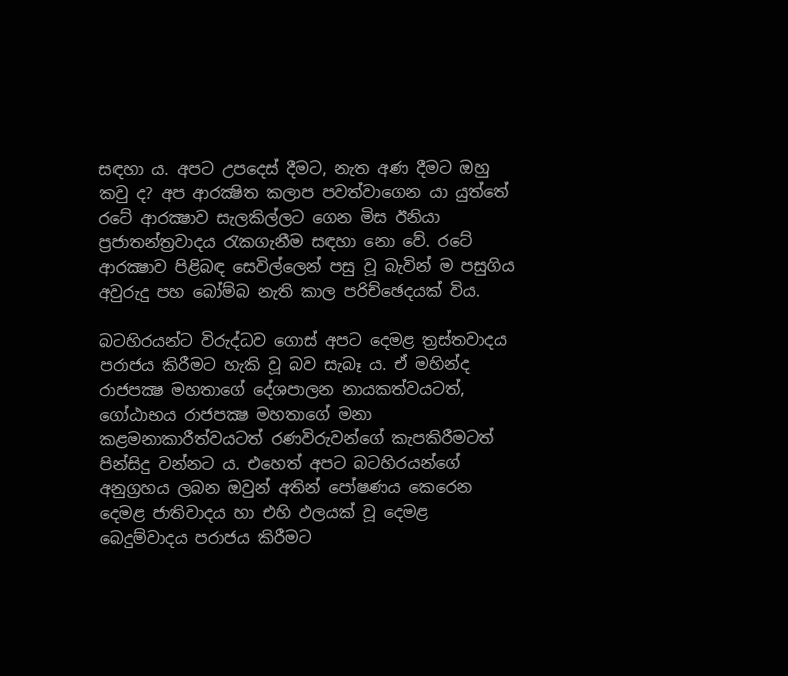සඳහා ය. අපට උපදෙස් දීමට, නැත අණ දීමට ඔහු කවු ද? අප ආරක්‍ෂිත කලාප පවත්වාගෙන යා යුත්තේ රටේ ආරක්‍ෂාව සැලකිල්ලට ගෙන මිස ඊනියා ප්‍රජාතන්ත්‍රවාදය රැකගැනීම සඳහා නො වේ. රටේ ආරක්‍ෂාව පිළිබඳ සෙවිල්ලෙන් පසු වූ බැවින් ම පසුගිය අවුරුදු පහ බෝම්බ නැති කාල පරිච්ඡෙදයක් විය.

බටහිරයන්ට විරුද්ධව ගොස් අපට දෙමළ ත්‍රස්තවාදය පරාජය කිරීමට හැකි වූ බව සැබෑ ය. ඒ මහින්ද රාජපක්‍ෂ මහතාගේ දේශපාලන නායකත්වයටත්, ගෝඨාභය රාජපක්‍ෂ මහතාගේ මනා කළමනාකාරීත්වයටත් රණවිරුවන්ගේ කැපකිරීමටත් පින්සිදු වන්නට ය. එහෙත් අපට බටහිරයන්ගේ අනුග්‍රහය ලබන ඔවුන් අතින් පෝෂණය කෙරෙන දෙමළ ජාතිවාදය හා එහි ඵලයක් වූ දෙමළ බෙදුම්වාදය පරාජය කිරීමට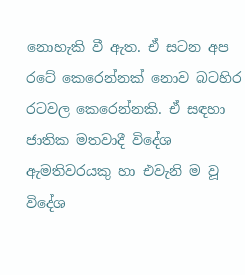නොහැකි වී ඇත. ඒ සටන අප රටේ කෙරෙන්නක් නොව බටහිර රටවල කෙරෙන්නකි. ඒ සඳහා ජාතික මතවාදී විදේශ ඇමතිවරයකු හා එවැනි ම වූ විදේශ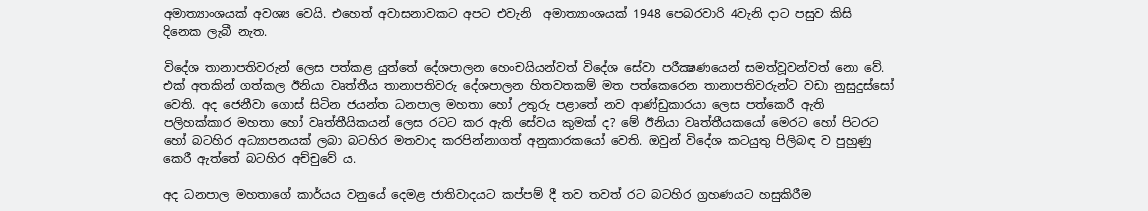අමාත්‍යාංශයක් අවශ්‍ය වෙයි. එහෙත් අවාසනාවකට අපට එවැනි  අමාත්‍යාංශයක් 1948 පෙබරවාරි 4වැනි දාට පසුව කිසි දිනෙක ලැබී නැත.

විදේශ තානාපතිවරුන් ලෙස පත්කළ යුත්තේ දේශපාලන හෙංචයියන්වත් විදේශ සේවා පරීක්‍ෂණයෙන් සමත්වූවන්වත් නො වේ. එක් අතකින් ගත්කල ඊනියා වෘත්තීය තානාපතිවරු දේශපාලන හිතවතකම් මත පත්කෙරෙන තානාපතිවරුන්ට වඩා නුසුදුස්සෝ වෙති. අද ජෙනීවා ගොස් සිටින ජයන්ත ධනපාල මහතා හෝ උතුරු පළාතේ නව ආණ්ඩුකාරයා ලෙස පත්කෙරී ඇති පලිහක්කාර මහතා හෝ වෘත්තීයිකයන් ලෙස රටට කර ඇති සේවය කුමක් ද? මේ ඊනියා වෘත්තීයකයෝ මෙරට හෝ පිටරට හෝ බටහිර අධ්‍යාපනයක් ලබා බටහිර මතවාද කරපින්නාගත් අනුකාරකයෝ වෙති. ඔවුන් විදේශ කටයුතු පිලිබඳ ව පුහුණු කෙරී ඇත්තේ බටහිර අච්චුවේ ය.

අද ධනපාල මහතාගේ කාර්යය වනුයේ දෙමළ ජාතිවාදයට කප්පම් දී තව තවත් රට බටහිර ග්‍රහණයට හසුකිරීම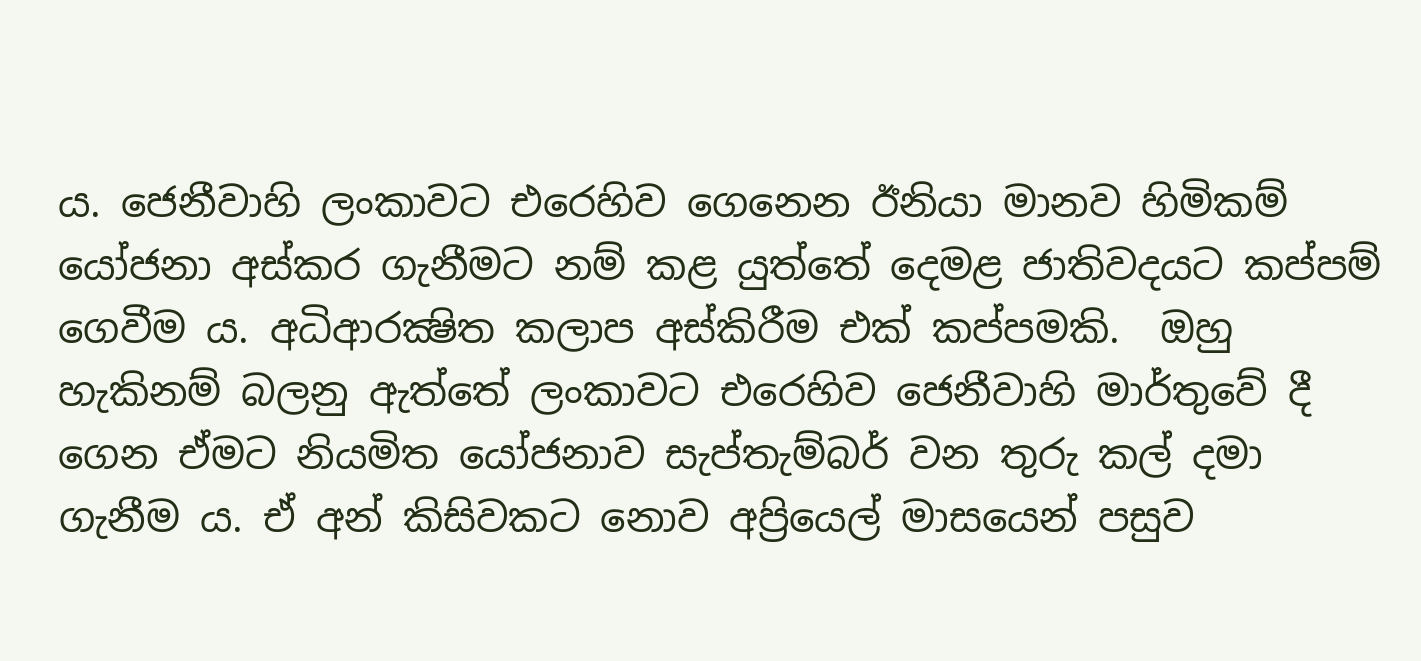ය. ජෙනීවාහි ලංකාවට එරෙහිව ගෙනෙන ඊනියා මානව හිමිකම් යෝජනා අස්කර ගැනීමට නම් කළ යුත්තේ දෙමළ ජාතිවදයට කප්පම් ගෙවීම ය. අධිආරක්‍ෂිත කලාප අස්කිරීම එක් කප්පමකි.  ඔහු හැකිනම් බලනු ඇත්තේ ලංකාවට එරෙහිව ජෙනීවාහි මාර්තුවේ දී ගෙන ඒමට නියමිත යෝජනාව සැප්තැම්බර් වන තුරු කල් දමා ගැනීම ය. ඒ අන් කිසිවකට නොව අප්‍රියෙල් මාසයෙන් පසුව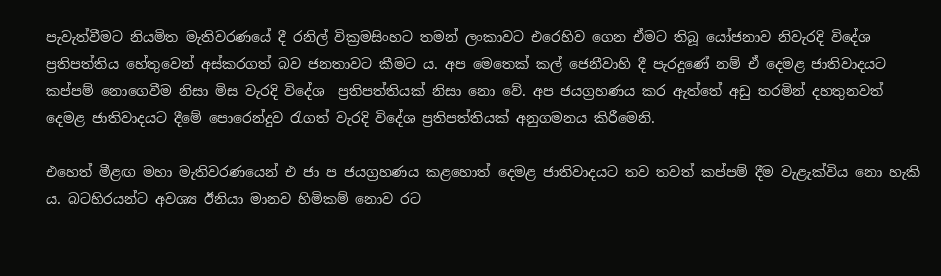පැවැත්වීමට නියමිත මැතිවරණයේ දී රනිල් වික්‍රමසිංහට තමන් ලංකාවට එරෙහිව ගෙන ඒමට තිබූ යෝජනාව නිවැරදි විදේශ ප්‍රතිපත්තිය හේතුවෙන් අස්කරගත් බව ජනතාවට කීමට ය. අප මෙතෙක් කල් ජෙනීවාහි දී පැරදුණේ නම් ඒ දෙමළ ජාතිවාදයට කප්පම් නොගෙවීම නිසා මිස වැරදි විදේශ  ප්‍රතිපත්තියක් නිසා නො වේ. අප ජයග්‍රහණය කර ඇත්තේ අඩු තරමින් දහතුනවත් දෙමළ ජාතිවාදයට දීමේ පොරෙන්දුව රැගත් වැරදි විදේශ ප්‍රතිපත්තියක් අනුගමනය කිරීමෙනි.

එහෙත් මීළඟ මහා මැතිවරණයෙන් එ ජා ප ජයග්‍රහණය කළහොත් දෙමළ ජාතිවාදයට තව තවත් කප්පම් දීම වැළැක්විය නො හැකි ය. බටහිරයන්ට අවශ්‍ය ඊනියා මානව හිමිකම් නොව රට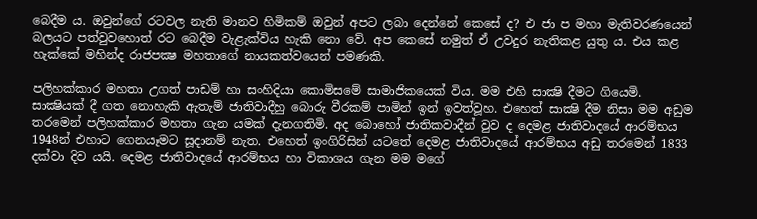බෙදීම ය. ඔවුන්ගේ රටවල නැති මානව හිමිකම් ඔවුන් අපට ලබා දෙන්නේ කෙසේ ද? එ ජා ප මහා මැතිවරණයෙන් බලයට පත්වුවහොත් රට බෙදීම වැළැක්විය හැකි නො වේ. අප කෙසේ නමුත් ඒ උවදුර නැතිකළ යුතු ය. එය කළ හැක්කේ මහින්ද රාජපක්‍ෂ මහතාගේ නායකත්වයෙන් පමණකි.

පලිහක්කාර මහතා උගත් පාඩම් හා සංහිදියා කොමිසමේ සාමාජිකයෙක් විය. මම එහි සාක්‍ෂි දීමට ගියෙමි. සාක්‍ෂියක් දී ගත නොහැකි ඇතැම් ජාතිවාදීහු බොරු වීරකම් පාමින් ඉන් ඉවත්වූහ. එහෙත් සාක්‍ෂි දීම නිසා මම අඩුම තරමෙන් පලිහක්කාර මහතා ගැන යමක් දැනගතිමි. අද බොහෝ ජාතිකවාදීන් වුව ද දෙමළ ජාතිවාදයේ ආරම්භය 1948න් එහාට ගෙනයෑමට සූදානම් නැත. එහෙත් ඉංගිරිසින් යටතේ දෙමළ ජාතිවාදයේ ආරම්භය අඩු තරමෙන් 1833 දක්වා දිව යයි. දෙමළ ජාතිවාදයේ ආරම්භය හා විකාශය ගැන මම මගේ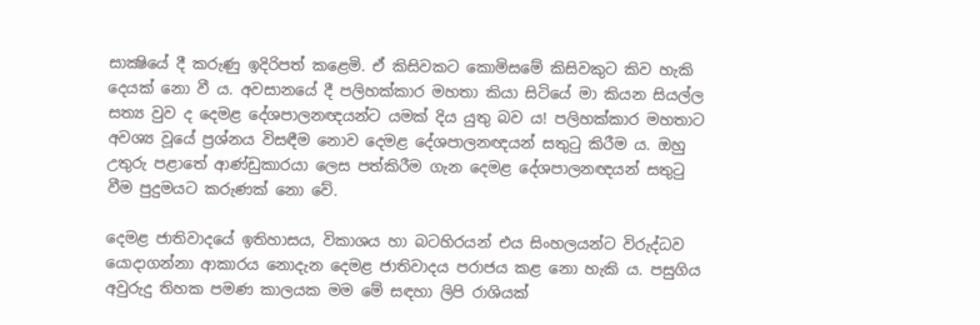සාක්‍ෂියේ දී කරුණු ඉදිරිපත් කළෙමි. ඒ කිසිවකට කොමිසමේ කිසිවකුට කිව හැකි දෙයක් නො වී ය. අවසානයේ දී පලිහක්කාර මහතා කියා සිටියේ මා කියන සියල්ල සත්‍ය වුව ද දෙමළ දේශපාලනඥයන්ට යමක් දිය යුතු බව ය! පලිහක්කාර මහතාට අවශ්‍ය වූයේ ප්‍රශ්නය විසඳීම නොව දෙමළ දේශපාලනඥයන් සතුටු කිරීම ය. ඔහු උතුරු පළාතේ ආණ්ඩුකාරයා ලෙස පත්කිරීම ගැන දෙමළ දේශපාලනඥයන් සතුටු වීම පුදුමයට කරුණක් නො වේ.

දෙමළ ජාතිවාදයේ ඉතිහාසය, විකාශය හා බටහිරයන් එය සිංහලයන්ට විරුද්ධව යොදාගන්නා ආකාරය නොදැන දෙමළ ජාතිවාදය පරාජය කළ නො හැකි ය. පසුගිය අවුරුදු තිහක පමණ කාලයක මම මේ සඳහා ලිපි රාශියක්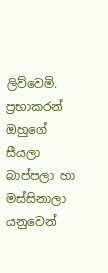ලිව්වෙමි. ප්‍රභාකරන් ඔහුගේ සීයලා  බාප්පලා හා මස්සිනාලා යනුවෙන්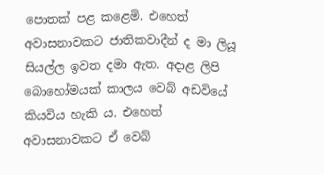පොතක් පළ කළෙමි. එහෙත් අවාසනාවකට ජාතිකවාදීන් ද මා ලියූ සියල්ල ඉවත දමා ඇත. අදාළ ලිපි බොහෝමයක් කාලය වෙබ් අඩවියේ කියවිය හැකි ය. එහෙත් අවාසනාවකට ඒ වෙබ්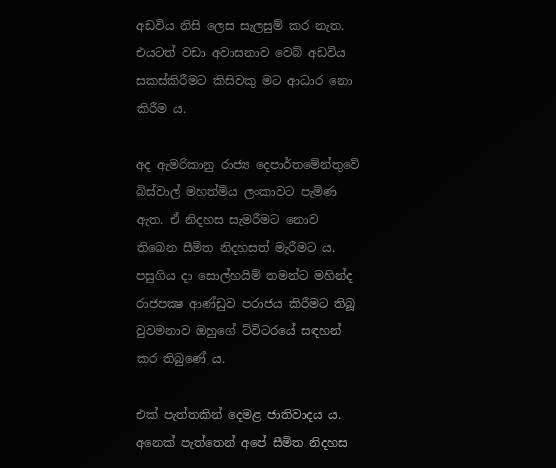අඩවිය නිසි ලෙස සැලසුම් කර නැත. එයටත් වඩා අවාසනාව වෙබ් අඩවිය සකස්කිරීමට කිසිවකු මට ආධාර නො කිරීම ය.

අද ඇමරිකානු රාජ්‍ය දෙපාර්තමේන්තුවේ බිස්වාල් මහත්මිය ලංකාවට පැමිණ ඇත. ඒ නිදහස සැමරීමට නොව තිබෙන සීමිත නිදහසත් මැරීමට ය. පසුගිය දා සොල්හයිම් තමන්ට මහින්ද රාජපක්‍ෂ ආණ්ඩුව පරාජය කිරීමට තිබූ වුවමනාව ඔහුගේ ට්විටරයේ සඳහන් කර තිබුණේ ය.

එක් පැත්තකින් දෙමළ ජාතිවාදය ය. අනෙක් පැත්තෙන් අපේ සීමිත නිදහස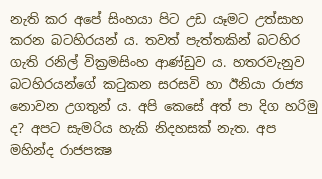නැති කර අපේ සිංහයා පිට උඩ යෑමට උත්සාහ කරන බටහිරයන් ය. තවත් පැත්තකින් බටහිර ගැති රනිල් වික්‍රමසිංහ ආණ්ඩුව ය. හතරවැනුව බටහිරයන්ගේ කටුකන සරසවි හා ඊනියා රාජ්‍ය නොවන උගතුන් ය. අපි කෙසේ අත් පා දිග හරිමු ද? අපට සැමරිය හැකි නිදහසක් නැත. අප මහින්ද රාජපක්‍ෂ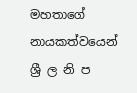මහතාගේ නායකත්වයෙන් ශ්‍රී ල නි ප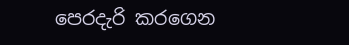පෙරදැරි කරගෙන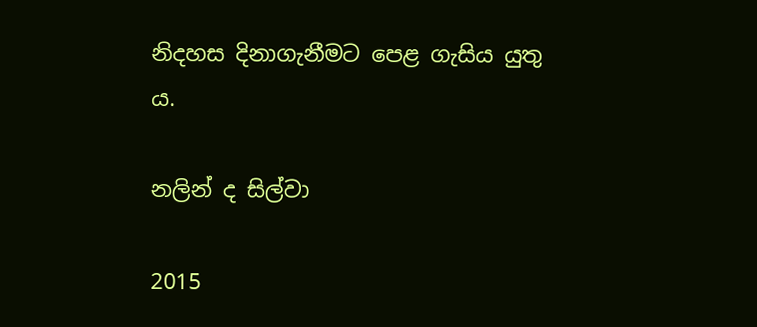නිදහස දිනාගැනීමට පෙළ ගැසිය යුතු ය.

නලින් ද සිල්වා

2015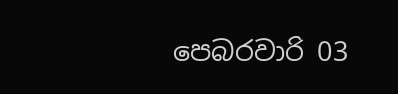පෙබරවාරි 03